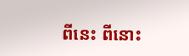ពីនេះ ពីនោះ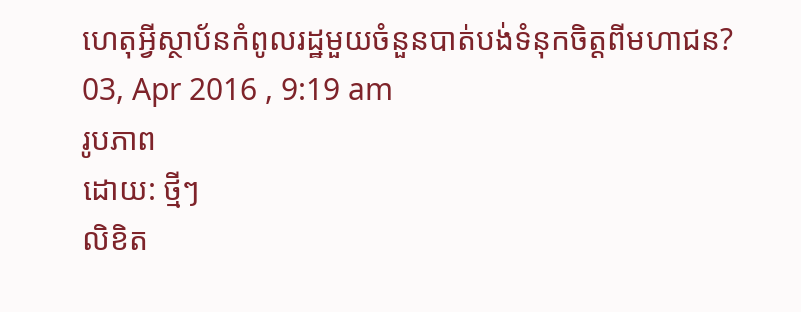ហេតុអ្វីស្ថាប័នកំពូលរដ្ឋមួយចំនួនបាត់បង់ទំនុកចិត្តពីមហាជន?
03, Apr 2016 , 9:19 am
រូបភាព
ដោយ: ថ្មីៗ
លិខិត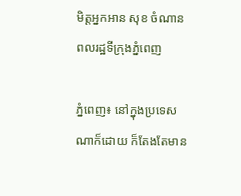មិត្តអ្នកអាន សុខ ចំណាន ពលរដ្ឋទីក្រុងភ្នំពេញ

ភ្នំពេញ៖ នៅក្នុងប្រទេសណាក៏ដោយ ក៏តែងតែមាន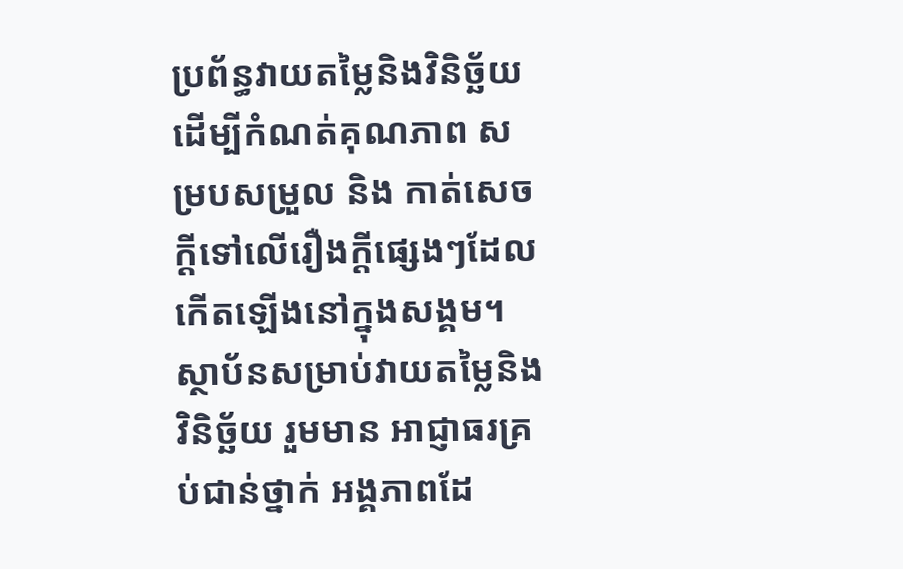ប្រព័ន្ធវាយតម្លៃនិងវិនិច្ឆ័យ ដើម្បីកំណត់គុណភាព សម្របសម្រួល និង កាត់សេចក្ដីទៅលើរឿងក្ដីផ្សេងៗដែលកើតឡើងនៅក្នុងសង្គម។ ស្ថាប័នសម្រាប់វាយតម្លៃនិងវិនិច្ឆ័យ រួមមាន អាជ្ញាធរគ្រប់ជាន់ថ្នាក់ អង្គភាពដែ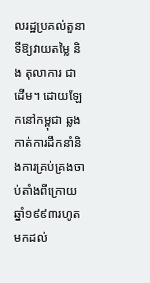លរដ្ឋប្រគល់តួនាទីឱ្យវាយតម្លៃ និង តុលាការ ជាដើម។ ដោយឡែកនៅកម្ពុជា ឆ្លងកាត់ការដឹកនាំនិងការគ្រប់គ្រងចាប់តាំងពីក្រោយឆ្នាំ១៩៩៣រហូតមកដល់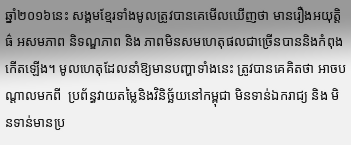ឆ្នាំ២០១៦នេះ សង្គមខ្មែរទាំងមូលត្រូវបានគេមើលឃើញថា មានរឿងអយុត្តិធ៌ អសមភាព និទណ្ឌភាព និង ភាពមិនសមហេតុផលជាច្រើនបាននិងកំពុងកើតឡើង។ មូលហេតុដែលនាំឱ្យមានបញ្ហាទាំងនេះ ត្រូវបានគេគិតថា អាចបណ្ដាលមកពី  ប្រព័ន្ធវាយតម្លៃនិងវិនិច្ឆ័យនៅកម្ពុជា មិនទាន់ឯករាជ្យ និង មិនទាន់មានប្រ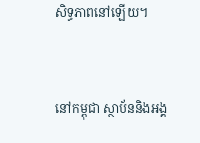សិទ្ធភាពនៅឡើយ។



នៅកម្ពុជា ស្ថាប័ននិងអង្គ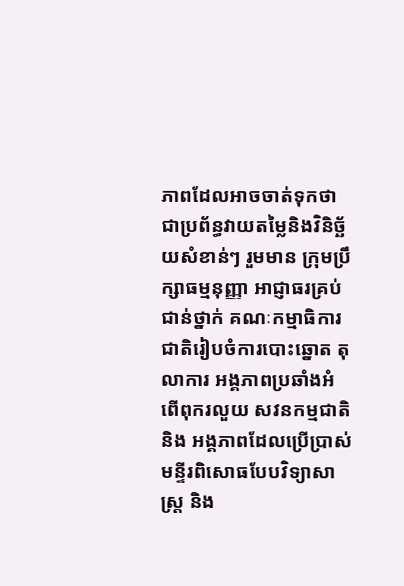ភាពដែលអាចចាត់ទុកថាជាប្រព័ន្ធវាយតម្លៃនិងវិនិច្ឆ័យសំខាន់ៗ រួមមាន ក្រុមប្រឹក្សាធម្មនុញ្ញា អាជ្ញាធរគ្រប់ជាន់ថ្នាក់ គណៈកម្មាធិការជាតិរៀបចំការបោះឆ្នោត តុលាការ អង្គភាពប្រឆាំងអំពើពុករលួយ សវនកម្មជាតិ និង អង្គភាពដែលប្រើប្រាស់មន្ទីរពិសោធបែបវិទ្យាសាស្ត្រ និង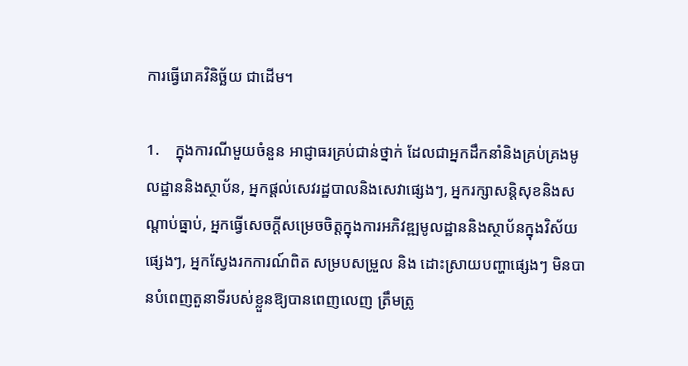ការធ្វើរោគវិនិច្ឆ័យ ជាដើម។

1.    ក្នុងការណីមួយចំនួន អាជ្ញាធរគ្រប់ជាន់ថ្នាក់ ដែលជាអ្នកដឹកនាំនិងគ្រប់គ្រងមូលដ្ឋាននិងស្ថាប័ន, អ្នកផ្ដល់សេវរដ្ឋបាលនិងសេវាផ្សេងៗ, អ្នករក្សាសន្តិសុខនិងសណ្ដាប់ធ្នាប់, អ្នកធ្វើសេចក្ដីសម្រេចចិត្តក្នុងការអភិវឌ្ឍមូលដ្ឋាននិងស្ថាប័នក្នុងវិស័យផ្សេងៗ, អ្នកស្វែងរកការណ៍ពិត សម្របសម្រួល និង ដោះស្រាយបញ្ហាផ្សេងៗ មិនបានបំពេញតួនាទីរបស់ខ្លួនឱ្យបានពេញលេញ ត្រឹមត្រូ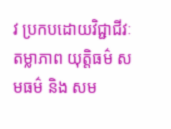វ ប្រកបដោយវិជ្ជាជីវៈ តម្លាភាព យុត្តិធម៌ សមធម៌ និង សម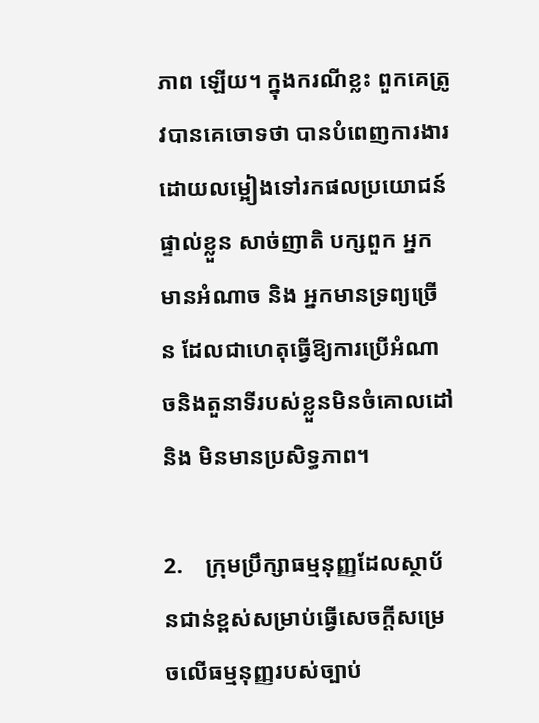ភាព ឡើយ។ ក្នុងករណីខ្លះ ពួកគេត្រូវបានគេចោទថា បានបំពេញការងារ ដោយលម្អៀងទៅរកផលប្រយោជន៍ផ្ទាល់ខ្លួន សាច់ញាតិ បក្សពួក អ្នកមានអំណាច និង អ្នកមានទ្រព្យច្រើន ដែលជាហេតុធ្វើឱ្យការប្រើអំណាចនិងតួនាទីរបស់ខ្លួនមិនចំគោលដៅ និង មិនមានប្រសិទ្ធភាព។

2.    ក្រុមប្រឹក្សាធម្មនុញ្ញដែលស្ថាប័នជាន់ខ្ពស់សម្រាប់ធ្វើសេចក្ដីសម្រេចលើធម្មនុញ្ញរបស់ច្បាប់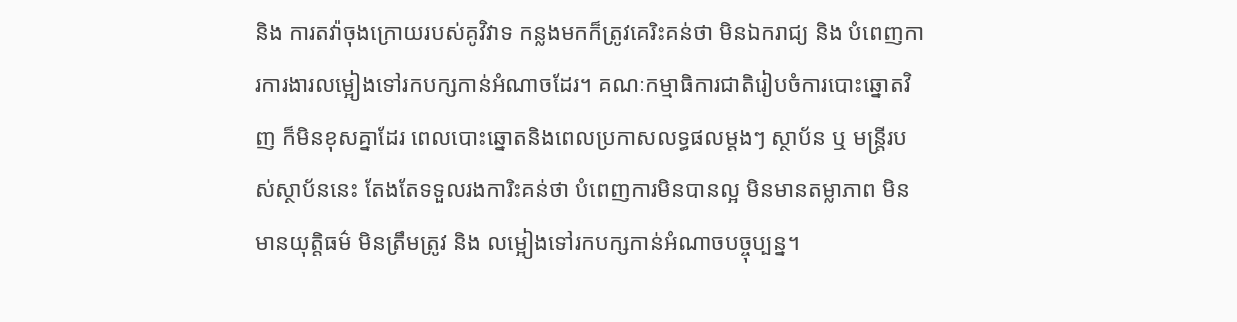និង ការតវ៉ាចុងក្រោយរបស់គូវិវាទ កន្លងមកក៏ត្រូវគេរិះគន់ថា មិនឯករាជ្យ និង បំពេញការការងារលម្អៀងទៅរកបក្សកាន់អំណាចដែរ។ គណៈកម្មាធិការជាតិរៀបចំការបោះឆ្នោតវិញ ក៏មិនខុសគ្នាដែរ ពេលបោះឆ្នោតនិងពេលប្រកាសលទ្ធផលម្ដងៗ ស្ថាប័ន ឬ មន្ត្រីរបស់ស្ថាប័ននេះ តែងតែទទួលរងការិះគន់ថា បំពេញការមិនបានល្អ មិនមានតម្លាភាព មិនមានយុត្តិធម៌ មិនត្រឹមត្រូវ និង លម្អៀងទៅរកបក្សកាន់អំណាចបច្ចុប្បន្ន។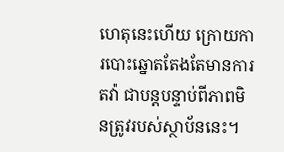ហេតុនេះហើយ ក្រោយការបោះឆ្នោតតែងតែមានការតវ៉ា ជាបន្តបន្ទាប់ពីភាពមិនត្រូវរបស់ស្ថាប័ននេះ។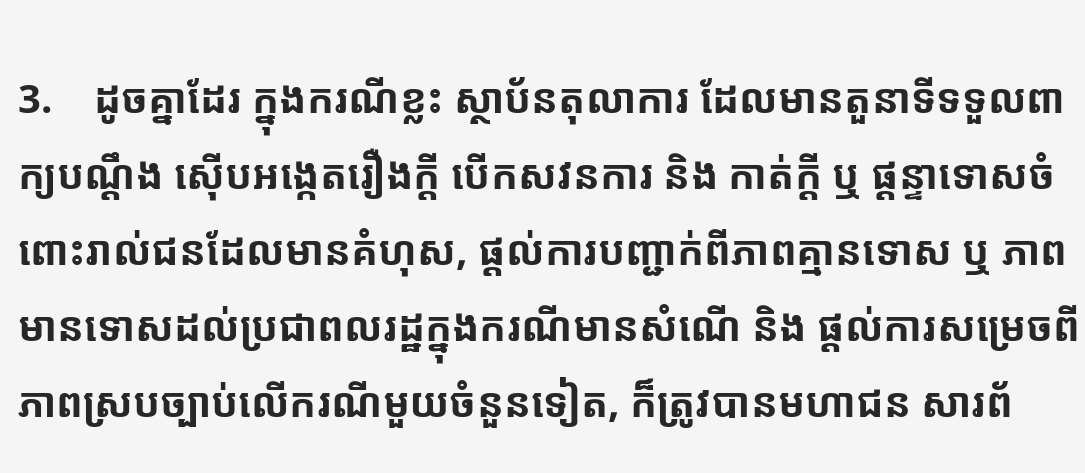3.    ដូចគ្នាដែរ ក្នុងករណីខ្លះ ស្ថាប័នតុលាការ ដែលមានតួនាទីទទួលពាក្យបណ្ដឹង ស៊ើបអង្កេតរឿងក្ដី បើកសវនការ និង កាត់ក្ដី ឬ ផ្ដន្ទាទោសចំពោះរាល់ជនដែលមានគំហុស, ផ្ដល់ការបញ្ជាក់ពីភាពគ្មានទោស ឬ ភាពមានទោសដល់ប្រជាពលរដ្ឋក្នុងករណីមានសំណើ និង ផ្ដល់ការសម្រេចពីភាពស្របច្បាប់លើករណីមួយចំនួនទៀត, ក៏ត្រូវបានមហាជន សារព័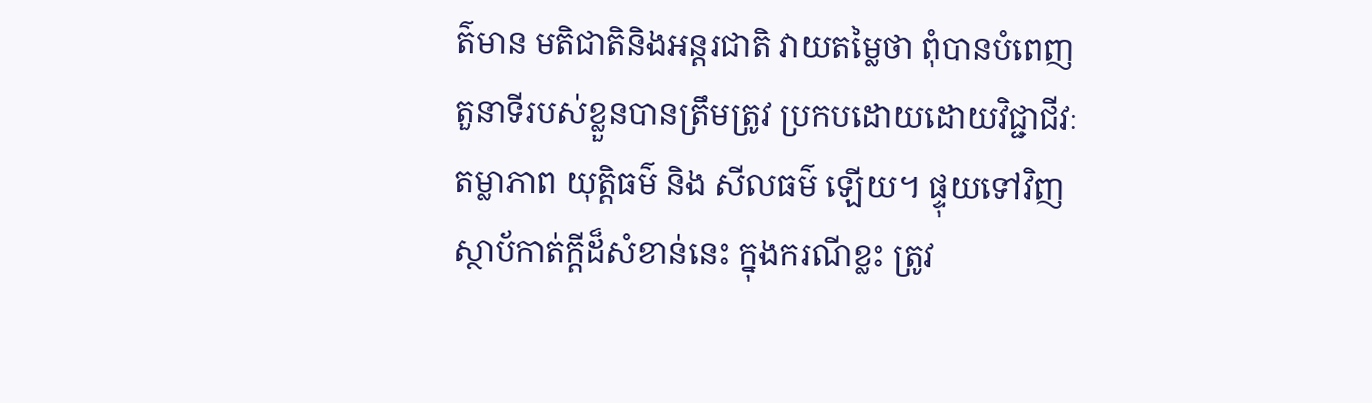ត៌មាន មតិជាតិនិងអន្តរជាតិ វាយតម្លៃថា ពុំបានបំពេញតួនាទីរបស់ខ្លួនបានត្រឹមត្រូវ ប្រកបដោយដោយវិជ្ជាជីវៈ តម្លាភាព យុត្តិធម៌ និង សីលធម៌ ឡើយ។ ផ្ទុយទៅវិញ ស្ថាប័កាត់ក្ដីដ៏សំខាន់នេះ ក្នុងករណីខ្លះ ត្រូវ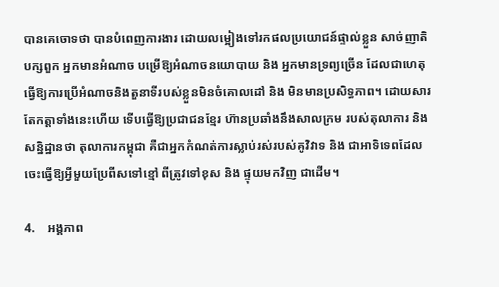បានគេចោទថា បានបំពេញការងារ ដោយលម្អៀងទៅរកផលប្រយោជន៍ផ្ទាល់ខ្លួន សាច់ញាតិ បក្សពួក អ្នកមានអំណាច បម្រើឱ្យអំណាចនយោបាយ និង អ្នកមានទ្រព្យច្រើន ដែលជាហេតុធ្វើឱ្យការប្រើអំណាចនិងតួនាទីរបស់ខ្លួនមិនចំគោលដៅ និង មិនមានប្រសិទ្ធភាព។ ដោយសារតែកត្តាទាំងនេះហើយ ទើបធ្វើឱ្យប្រជាជនខ្មែរ ហ៊ានប្រឆាំងនឹងសាលក្រម របស់តុលាការ និង សន្និដ្ឋានថា តុលាការកម្ពុជា គឺជាអ្នកកំណត់ការស្លាប់រស់របស់គូវិវាទ និង ជាអាទិទេពដែលចេះធ្វើឱ្យអ្វីមួយប្រែពីសទៅខ្មៅ ពីត្រូវទៅខុស និង ផ្ទុយមកវិញ ជាដើម។

4.    អង្គភាព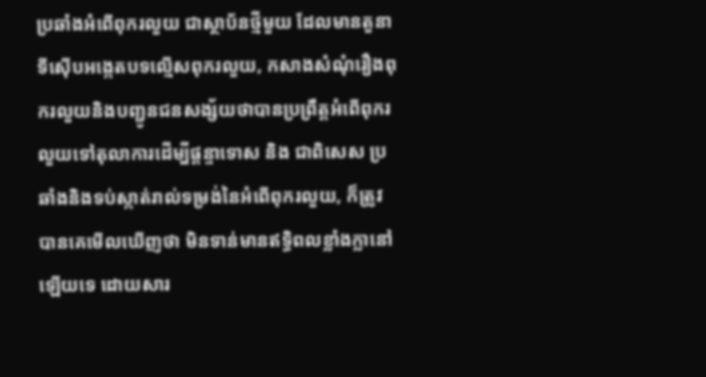ប្រឆាំងអំពើពុករលួយ ជាស្ថាប័នថ្មីមួយ ដែលមានតួនាទីស៊ើបអង្កេតបទល្មើសពុករលួយ, កសាងសំណុំរឿងពុករលួយនិងបញ្ជូនជនសង្ស័យថាបានប្រព្រឹត្តអំពើពុករលួយទៅតុលាការដើម្បីផ្ដន្ទាទោស និង ជាពិសេស ប្រឆាំងនិងទប់ស្កាត់រាល់ទម្រង់នៃអំពើពុករលួយ, ក៏ត្រូវបានគេមើលឃើញថា មិនទាន់មានឥទ្ធិពលខ្លាំងក្លានៅឡើយទេ ដោយសារ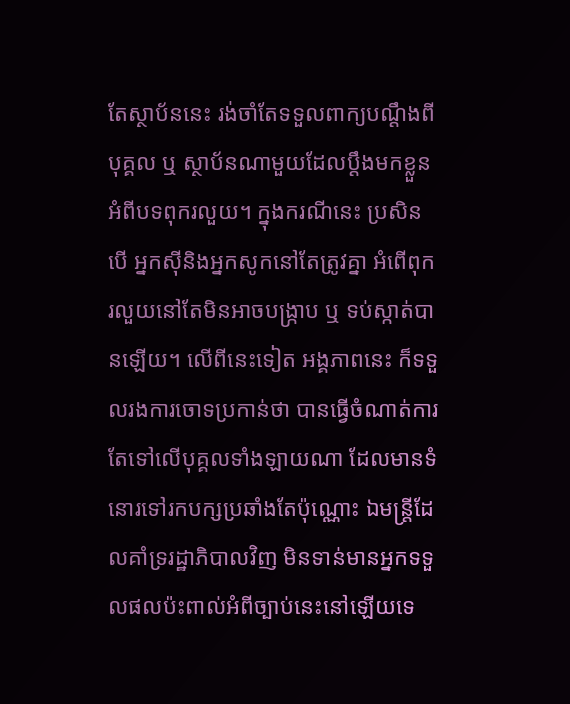តែស្ថាប័ននេះ រង់ចាំតែទទួលពាក្យបណ្ដឹងពីបុគ្គល ឬ ស្ថាប័នណាមួយដែលប្ដឹងមកខ្លួនអំពីបទពុករលួយ។ ក្នុងករណីនេះ ប្រសិនបើ អ្នកស៊ីនិងអ្នកសូកនៅតែត្រូវគ្នា អំពើពុករលួយនៅតែមិនអាចបង្ក្រាប ឬ ទប់ស្កាត់បានឡើយ។ លើពីនេះទៀត អង្គភាពនេះ ក៏ទទួលរងការចោទប្រកាន់ថា បានធ្វើចំណាត់ការតែទៅលើបុគ្គលទាំងឡាយណា ដែលមានទំនោរទៅរកបក្សប្រឆាំងតែប៉ុណ្ណោះ ឯមន្ត្រីដែលគាំទ្ររដ្ឋាភិបាលវិញ មិនទាន់មានអ្នកទទួលផលប៉ះពាល់អំពីច្បាប់នេះនៅឡើយទេ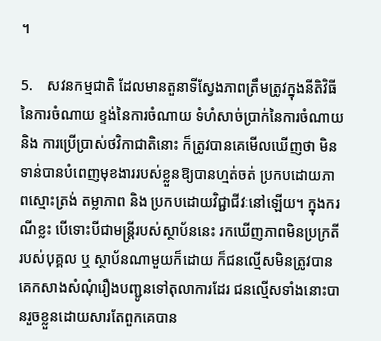។

5.    សវនកម្មជាតិ ដែលមានតួនាទីស្វែងភាពត្រឹមត្រូវក្នុងនីតិវិធីនៃការចំណាយ ខ្ទង់នៃការចំណាយ ទំហំសាច់ប្រាក់នៃការចំណាយ និង ការប្រើប្រាស់ថវិកាជាតិនោះ ក៏ត្រូវបានគេមើលឃើញថា មិនទាន់បានបំពេញមុខងាររបស់ខ្លួនឱ្យបានហ្មត់ចត់ ប្រកបដោយភាពស្មោះត្រង់ តម្លាភាព និង ប្រកបដោយវិជ្ជាជីវៈនៅឡើយ។ ក្នុងករណីខ្លះ បើទោះបីជាមន្ត្រីរបស់ស្ថាប័ននេះ រកឃើញភាពមិនប្រក្រតីរបស់បុគ្គល ឬ ស្ថាប័នណាមួយក៏ដោយ ក៏ជនល្មើសមិនត្រូវបានគេកសាងសំណុំរឿងបញ្ជូនទៅតុលាការដែរ ជនល្មើសទាំងនោះបានរួចខ្លួនដោយសារតែពួកគេបាន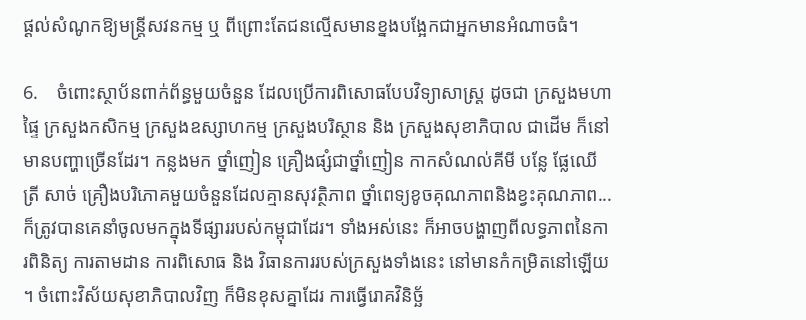ផ្ដល់សំណូកឱ្យមន្ត្រីសវនកម្ម ឬ ពីព្រោះតែជនល្មើសមានខ្នងបង្អែកជាអ្នកមានអំណាចធំ។

6.    ចំពោះស្ថាប័នពាក់ព័ន្ធមួយចំនួន ដែលប្រើការពិសោធបែបវិទ្យាសាស្ត្រ ដូចជា ក្រសួងមហាផ្ទៃ ក្រសួងកសិកម្ម ក្រសួងឧស្សាហកម្ម ក្រសួងបរិស្ថាន និង ក្រសួងសុខាភិបាល ជាដើម ក៏នៅមានបញ្ហាច្រើនដែរ។ កន្លងមក ថ្នាំញៀន គ្រឿងផ្សំជាថ្នាំញៀន កាកសំណល់គីមី បន្លែ ផ្លែឈើ ត្រី សាច់ គ្រឿងបរិភោគមួយចំនួនដែលគ្មានសុវត្ថិភាព ថ្នាំពេទ្យខូចគុណភាពនិងខ្វះគុណភាព... ក៏ត្រូវបានគេនាំចូលមកក្នុងទីផ្សាររបស់កម្ពុជាដែរ។ ទាំងអស់នេះ ក៏អាចបង្ហាញពីលទ្ធភាពនៃការពិនិត្យ ការតាមដាន ការពិសោធ និង វិធានការរបស់ក្រសួងទាំងនេះ នៅមានកំកម្រិតនៅឡើយ។ ចំពោះវិស័យសុខាភិបាលវិញ ក៏មិនខុសគ្នាដែរ ការធ្វើរោគវិនិច្ឆ័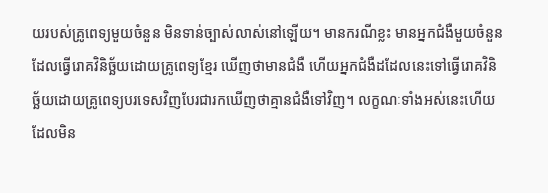យរបស់គ្រូពេទ្យមួយចំនួន មិនទាន់ច្បាស់លាស់នៅឡើយ។ មានករណីខ្លះ មានអ្នកជំងឺមួយចំនួនដែលធ្វើរោគវិនិច្ឆ័យដោយគ្រូពេទ្យខ្មែរ ឃើញថាមានជំងឺ ហើយអ្នកជំងឺដដែលនេះទៅធ្វើរោគវិនិច្ឆ័យដោយគ្រូពេទ្យបរទេសវិញបែរជារកឃើញថាគ្មានជំងឺទៅវិញ។ លក្ខណៈទាំងអស់នេះហើយដែលមិន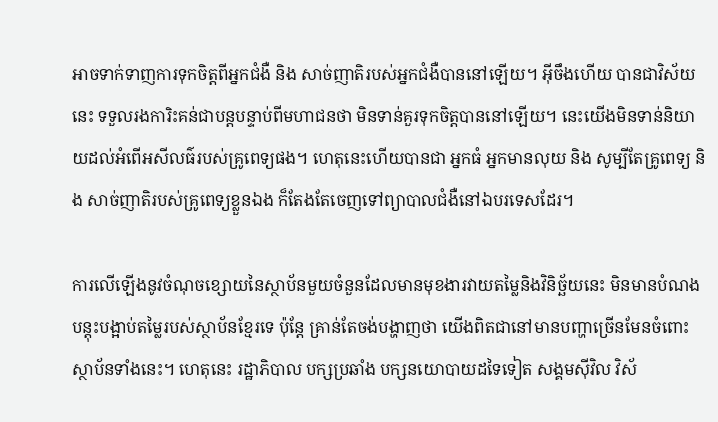អាចទាក់ទាញការទុកចិត្តពីអ្នកជំងឺ និង សាច់ញាតិរបស់អ្នកជំងឺបាននៅឡើយ។ អ៊ីចឹងហើយ បានជាវិស័យនេះ ទទួលរងការិះគន់ជាបន្តបន្ទាប់ពីមហាជនថា មិនទាន់គួរទុកចិត្តបាននៅឡើយ។ នេះយើងមិនទាន់និយាយដល់អំពើអសីលធ៌របស់គ្រូពេទ្យផង។ ហេតុនេះហើយបានជា អ្នកធំ អ្នកមានលុយ និង សូម្បីតែគ្រូពេទ្យ និង សាច់ញាតិរបស់គ្រូពេទ្យខ្លួនឯង ក៏តែងតែចេញទៅព្យាបាលជំងឺនៅឯបរទេសដែរ។

ការលើឡើងនូវចំណុចខ្សោយនៃស្ថាប័នមួយចំនួនដែលមានមុខងារវាយតម្លៃនិងវិនិច្ឆ័យនេះ មិនមានបំណងបន្តុះបង្អាប់តម្លៃរបស់ស្ថាប័នខ្មែរទេ ប៉ុន្តែ គ្រាន់តែចង់បង្ហាញថា យើងពិតជានៅមានបញ្ហាច្រើនមែនចំពោះស្ថាប័នទាំងនេះ។ ហេតុនេះ រដ្ឋាភិបាល បក្សប្រឆាំង បក្សនយោបាយដទៃទៀត សង្គមស៊ីវិល វិស័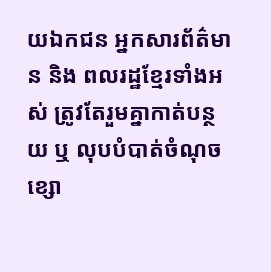យឯកជន អ្នកសារព័ត៌មាន និង ពលរដ្ឋខ្មែរទាំងអស់ ត្រូវតែរួមគ្នាកាត់បន្ថយ ឬ លុបបំបាត់ចំណុចខ្សោ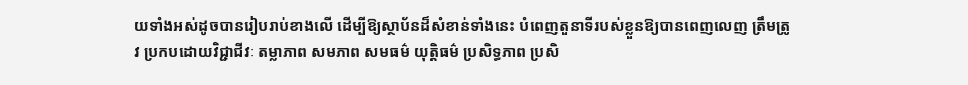យទាំងអស់ដូចបានរៀបរាប់ខាងលើ ដើម្បីឱ្យស្ថាប័នដ៏សំខាន់ទាំងនេះ បំពេញតួនាទីរបស់ខ្លួនឱ្យបានពេញលេញ ត្រឹមត្រូវ ប្រកបដោយវិជ្ជាជីវៈ តម្លាភាព សមភាព សមធម៌ យុត្តិធម៌ ប្រសិទ្ធភាព ប្រសិ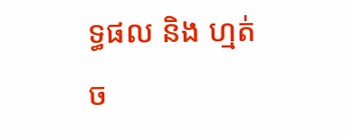ទ្ធផល និង ហ្មត់ច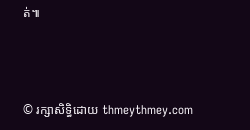ត់៕



© រក្សាសិទ្ធិដោយ thmeythmey.com